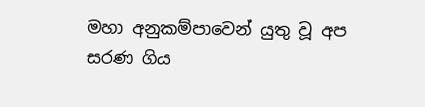මහා අනුකම්පාවෙන් යුතු වූ අප සරණ ගිය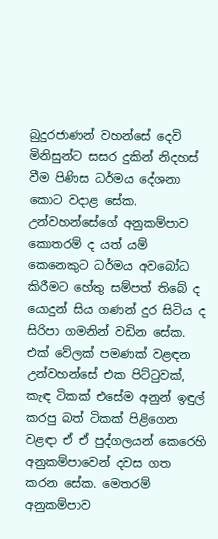බුදුරජාණන් වහන්සේ දෙවි මිනිසුන්ට සසර දුකින් නිදහස් වීම පිණිස ධර්මය දේශනා කොට වදාළ සේක. උන්වහන්සේගේ අනුකම්පාව කොතරම් ද යත් යම් කෙනෙකුට ධර්මය අවබෝධ කිරීමට හේතු සම්පත් තිබේ ද යොදුන් සිය ගණන් දුර සිටිය ද සිරිපා ගමනින් වඩින සේක. එක් වේලක් පමණක් වළඳන උන්වහන්සේ එක පිට්ටුවක්, කැඳ ටිකක් එසේම අනුන් ඉඳුල් කරපු බත් ටිකක් පිළිගෙන වළඳා ඒ ඒ පුද්ගලයන් කෙරෙහි අනුකම්පාවෙන් දවස ගත කරන සේක. මෙතරම් අනුකම්පාව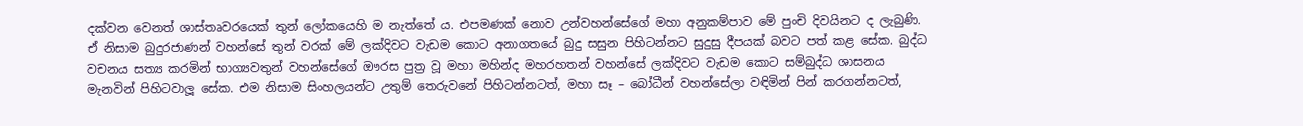දක්වන වෙනත් ශාස්තෘවරයෙක් තුන් ලෝකයෙහි ම නැත්තේ ය. එපමණක් නොව උන්වහන්සේගේ මහා අනුකම්පාව මේ පුංචි දිවයිනට ද ලැබුණි. ඒ නිසාම බුදුරජාණන් වහන්සේ තුන් වරක් මේ ලක්දිවට වැඩම කොට අනාගතයේ බුදු සසුන පිහිටන්නට සුදුසු දීපයක් බවට පත් කළ සේක. බුද්ධ වචනය සත්‍ය කරමින් භාග්‍යවතුන් වහන්සේගේ ඖරස පුත්‍ර වූ මහා මහින්ද මහරහතන් වහන්සේ ලක්දිවට වැඩම කොට සම්බුද්ධ ශාසනය මැනවින් පිහිටවාලූ සේක. එම නිසාම සිංහලයන්ට උතුම් තෙරුවනේ පිහිටන්නටත්, මහා සෑ – බෝධීන් වහන්සේලා වඳිමින් පින් කරගන්නටත්,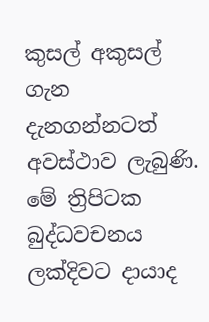කුසල් අකුසල් ගැන දැනගන්නටත් අවස්ථාව ලැබුණි. මේ ත්‍රිපිටක බුද්ධවචනය ලක්දිවට දායාද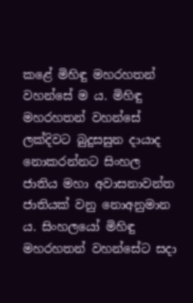කළේ මිහිඳු මහරහතන් වහන්සේ ම ය. මිහිඳු මහරහතන් වහන්සේ ලක්දිවට බුදුසසුන දායාද නොකරන්නට සිංහල ජාතිය මහා අවාසනාවන්ත ජාතියක් වනු නොඅනුමාන ය. සිංහලයෝ මිහිඳු මහරහතන් වහන්සේට සදා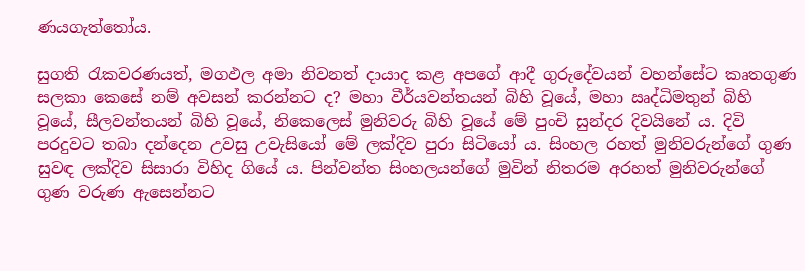ණයගැත්තෝය.

සුගති රැකවරණයත්, මගඵල අමා නිවනත් දායාද කළ අපගේ ආදී ගුරුදේවයන් වහන්සේට කෘතගුණ සලකා කෙසේ නම් අවසන් කරන්නට ද? මහා වීර්යවන්තයන් බිහි වූයේ, මහා ඍද්ධිමතුන් බිහි වූයේ, සීලවන්තයන් බිහි වූයේ, නිකෙලෙස් මුනිවරු බිහි වූයේ මේ පුංචි සුන්දර දිවයිනේ ය. දිවි පරදුවට තබා දන්දෙන උවසු උවැසියෝ මේ ලක්දිව පුරා සිටියෝ ය. සිංහල රහත් මුනිවරුන්ගේ ගුණ සුවඳ ලක්දිව සිසාරා විහිද ගියේ ය. පින්වන්ත සිංහලයන්ගේ මුවින් නිතරම අරහත් මුනිවරුන්ගේ ගුණ වරුණ ඇසෙන්නට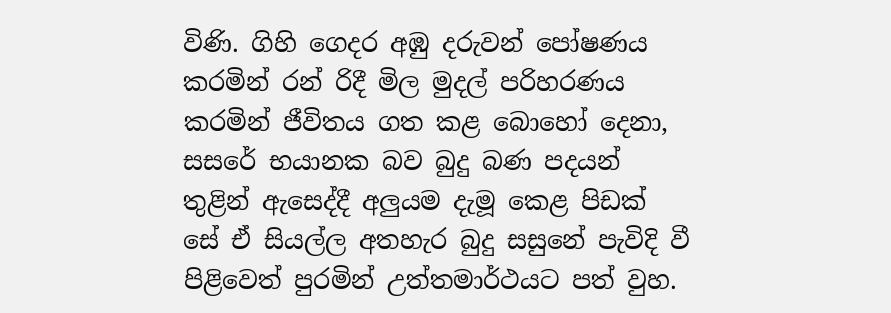විණි. ගිහි ගෙදර අඹු දරුවන් පෝෂණය කරමින් රන් රිදී මිල මුදල් පරිහරණය කරමින් ජීවිතය ගත කළ බොහෝ දෙනා, සසරේ භයානක බව බුදු බණ පදයන් තුළින් ඇසෙද්දී අලුයම දැමූ කෙළ පිඩක් සේ ඒ සියල්ල අතහැර බුදු සසුනේ පැවිදි වී පිළිවෙත් පුරමින් උත්තමාර්ථයට පත් වුහ.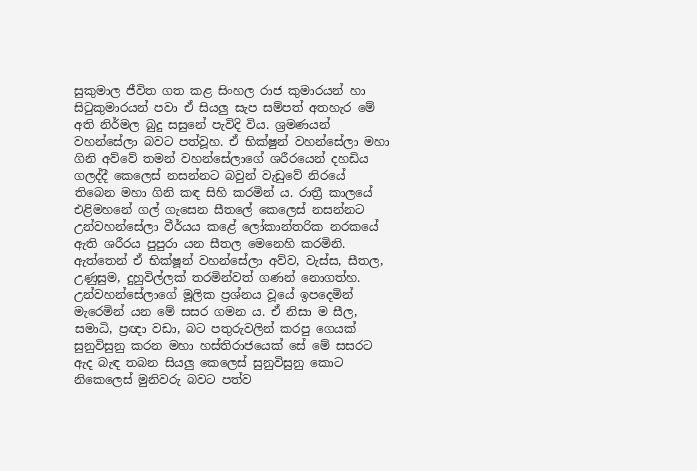සුකුමාල ජීවිත ගත කළ සිංහල රාජ කුමාරයන් හා සිටුකුමාරයන් පවා ඒ සියලු සැප සම්පත් අතහැර මේ අති නිර්මල බුදු සසුනේ පැවිදි විය. ශ්‍රමණයන් වහන්සේලා බවට පත්වූහ. ඒ භික්ෂුන් වහන්සේලා මහා ගිනි අව්වේ තමන් වහන්සේලාගේ ශරීරයෙන් දහඩිය ගලද්දී කෙලෙස් නසන්නට බවුන් වැඩුවේ නිරයේ තිබෙන මහා ගිනි කඳ සිහි කරමින් ය. රාත්‍රී කාලයේ එළිමහනේ ගල් ගැසෙන සීතලේ කෙලෙස් නසන්නට උන්වහන්සේලා වීර්යය කළේ ලෝකාන්තරික නරකයේ ඇති ශරීරය පුපුරා යන සීතල මෙනෙහි කරමිනි. ඇත්තෙන් ඒ භික්ෂූන් වහන්සේලා අව්ව, වැස්ස, සීතල, උණුසුම, දුහුවිල්ලක් තරමින්වත් ගණන් නොගත්හ. උන්වහන්සේලාගේ මූලික ප්‍රශ්නය වූයේ ඉපදෙමින් මැරෙමින් යන මේ සසර ගමන ය. ඒ නිසා ම සීල, සමාධි, ප්‍රඥා වඩා, බට පතුරුවලින් කරපු ගෙයක් සුනුවිසුනු කරන මහා හස්තිරාජයෙක් සේ මේ සසරට ඇද බැඳ තබන සියලු කෙලෙස් සුනුවිසුනු කොට නිකෙලෙස් මුනිවරු බවට පත්ව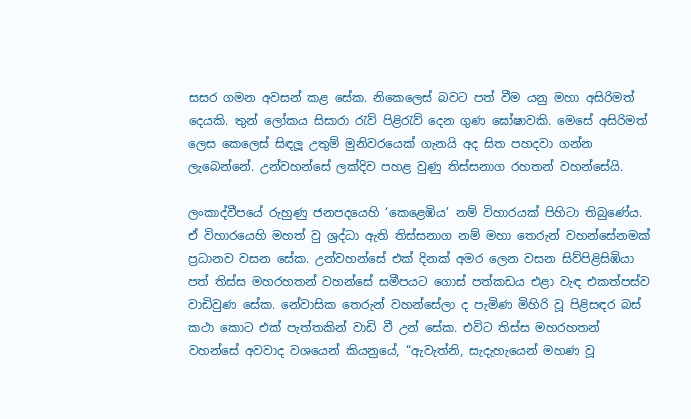සසර ගමන අවසන් කළ සේක. නිකෙලෙස් බවට පත් වීම යනු මහා අසිරිමත් දෙයකි. තුන් ලෝකය සිසාරා රැව් පිළිරැව් දෙන ගුණ ඝෝෂාවකි. මෙසේ අසිරිමත් ලෙස කෙලෙස් සිඳලූ උතුම් මුනිවරයෙක් ගැනයි අද සිත පහදවා ගන්න ලැබෙන්නේ. උන්වහන්සේ ලක්දිව පහළ වුණු තිස්සනාග රහතන් වහන්සේයි.

ලංකාද්වීපයේ රුහුණු ජනපදයෙහි ‘කෙළෙඹිය’ නම් විහාරයක් පිහිටා තිබුණේය. ඒ විහාරයෙහි මහත් වු ශ්‍රද්ධා ඇති තිස්සනාග නම් මහා තෙරුන් වහන්සේනමක් ප්‍රධානව වසන සේක. උන්වහන්සේ එක් දිනක් අමර ලෙන වසන සිව්පිළිසිඹියා පත් තිස්ස මහරහතන් වහන්සේ සමීපයට ගොස් පත්කඩය එළා වැඳ එකත්පස්ව වාඩිවුණ සේක. නේවාසික තෙරුන් වහන්සේලා ද පැමිණ මිහිරි වූ පිළිසඳර බස් කථා කොට එක් පැත්තකින් වාඩි වී උන් සේක. එවිට තිස්ස මහරහතන් වහන්සේ අවවාද වශයෙන් කියනුයේ, “ඇවැත්නි, සැදැහැයෙන් මහණ වූ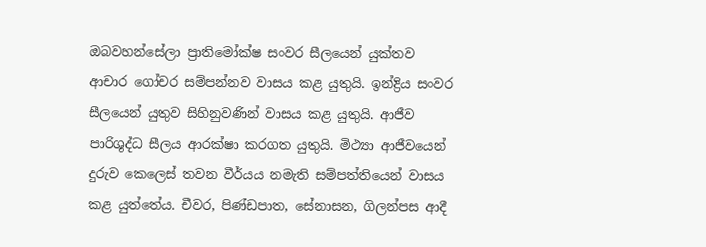ඔබවහන්සේලා ප්‍රාතිමෝක්ෂ සංවර සීලයෙන් යුක්තව ආචාර ගෝචර සම්පන්නව වාසය කළ යුතුයි. ඉන්ද්‍රිය සංවර සීලයෙන් යුතුව සිහිනුවණින් වාසය කළ යුතුයි. ආජීව පාරිශුද්ධ සීලය ආරක්ෂා කරගත යුතුයි. මිථ්‍යා ආජීවයෙන් දුරුව කෙලෙස් තවන වීර්යය නමැති සම්පත්තියෙන් වාසය කළ යුත්තේය. චීවර, පිණ්ඩපාත, සේනාසන, ගිලන්පස ආදී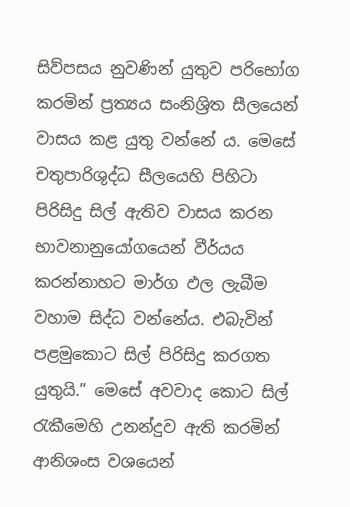සිව්පසය නුවණින් යුතුව පරිභෝග කරමින් ප්‍රත්‍යය සංනිශ්‍රිත සීලයෙන් වාසය කළ යුතු වන්නේ ය. මෙසේ චතුපාරිශුද්ධ සීලයෙහි පිහිටා පිරිසිදු සිල් ඇතිව වාසය කරන භාවනානුයෝගයෙන් වීර්යය කරන්නාහට මාර්ග ඵල ලැබීම වහාම සිද්ධ වන්නේය. එබැවින් පළමුකොට සිල් පිරිසිදු කරගත යුතුයි.” මෙසේ අවවාද කොට සිල් රැකීමෙහි උනන්දුව ඇති කරමින් ආනිශංස වශයෙන්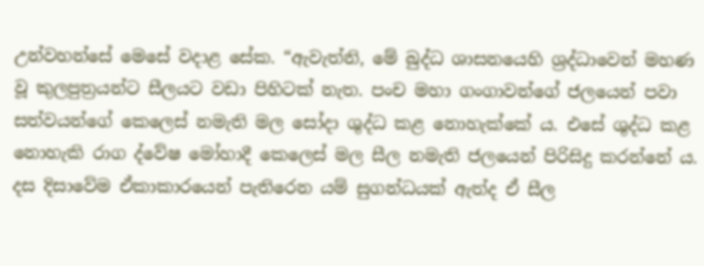උන්වහන්සේ මෙසේ වදාළ සේක. “ඇවැත්නි, මේ බුද්ධ ශාසනයෙහි ශ්‍රද්ධාවෙන් මහණ වූ කුලපුත්‍රයන්ට සීලයට වඩා පිහිටක් නැත. පංච මහා ගංගාවන්ගේ ජලයෙන් පවා සත්වයන්ගේ කෙලෙස් නමැති මල සෝදා ශුද්ධ කළ නොහැක්කේ ය. එසේ ශුද්ධ කළ නොහැකි රාග ද්වේෂ මෝහාදී කෙලෙස් මල සීල නමැති ජලයෙන් පිරිසිදු කරන්නේ ය. දස දිසාවේම ඒකාකාරයෙන් පැතිරෙන යම් සුගන්ධයක් ඇත්ද ඒ සීල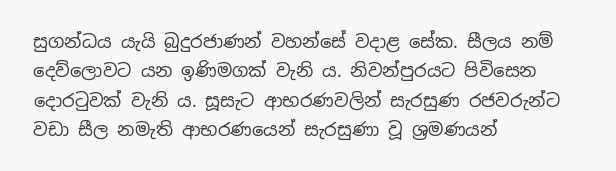සුගන්ධය යැයි බුදුරජාණන් වහන්සේ වදාළ සේක. සීලය නම් දෙව්ලොවට යන ඉණිමගක් වැනි ය. නිවන්පුරයට පිවිසෙන දොරටුවක් වැනි ය. සූසැට ආභරණවලින් සැරසුණ රජවරුන්ට වඩා සීල නමැති ආභරණයෙන් සැරසුණා වූ ශ්‍රමණයන්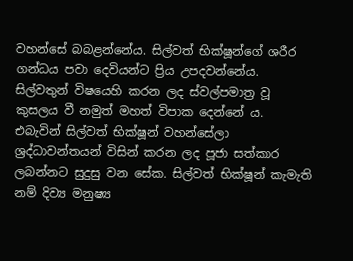වහන්සේ බබළන්නේය. සිල්වත් භික්ෂූන්ගේ ශරීර ගන්ධය පවා දෙවියන්ට ප්‍රිය උපදවන්නේය. සිල්වතුන් විෂයෙහි කරන ලද ස්වල්පමාත්‍ර වූ කුසලය වී නමුත් මහත් විපාක දෙන්නේ ය. එබැවින් සිල්වත් භික්ෂූන් වහන්සේලා ශ්‍රද්ධාවන්තයන් විසින් කරන ලද පූජා සත්කාර ලබන්නට සුදුසු වන සේක. සිල්වත් භික්ෂූන් කැමැති නම් දිව්‍ය මනුෂ්‍ය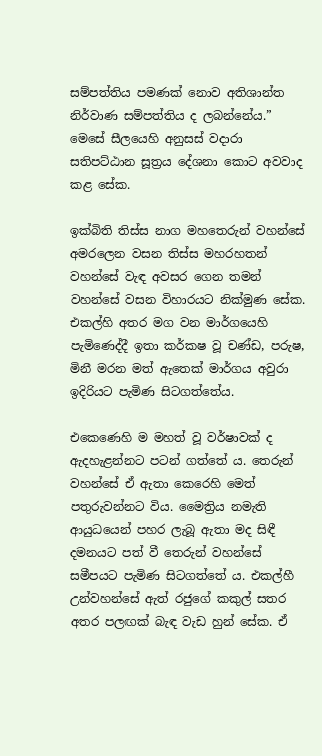සම්පත්තිය පමණක් නොව අතිශාන්ත නිර්වාණ සම්පත්තිය ද ලබන්නේය.” මෙසේ සීලයෙහි අනුසස් වදාරා සතිපට්ඨාන සූත්‍රය දේශනා කොට අවවාද කළ සේක.

ඉක්බිති තිස්ස නාග මහතෙරුන් වහන්සේ අමරලෙන වසන තිස්ස මහරහතන් වහන්සේ වැඳ අවසර ගෙන තමන් වහන්සේ වසන විහාරයට නික්මුණ සේක. එකල්හි අතර මග වන මාර්ගයෙහි පැමිණෙද්දී ඉතා කර්කෂ වූ චණ්ඩ, පරුෂ, මිනී මරන මත් ඇතෙක් මාර්ගය අවුරා ඉදිරියට පැමිණ සිටගත්තේය.

එකෙණෙහි ම මහත් වූ වර්ෂාවක් ද ඇදහැළන්නට පටන් ගත්තේ ය. තෙරුන් වහන්සේ ඒ ඇතා කෙරෙහි මෙත් පතුරුවන්නට විය. මෛත්‍රිය නමැති ආයුධයෙන් පහර ලැබූ ඇතා මද සිඳී දමනයට පත් වී තෙරුන් වහන්සේ සමීපයට පැමිණ සිටගත්තේ ය. එකල්හී උන්වහන්සේ ඇත් රජුගේ කකුල් සතර අතර පලඟක් බැඳ වැඩ හුන් සේක. ඒ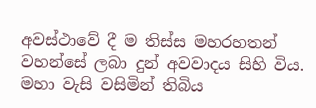අවස්ථාවේ දී ම තිස්ස මහරහතන් වහන්සේ ලබා දුන් අවවාදය සිහි විය. මහා වැසි වසිමින් තිබිය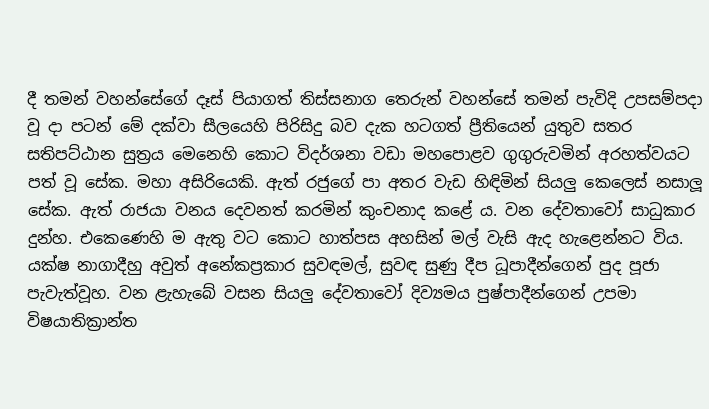දී තමන් වහන්සේගේ දෑස් පියාගත් තිස්සනාග තෙරුන් වහන්සේ තමන් පැවිදි උපසම්පදා වූ දා පටන් මේ දක්වා සීලයෙහි පිරිසිදු බව දැක හටගත් ප්‍රීතියෙන් යුතුව සතර සතිපට්ඨාන සුත්‍රය මෙනෙහි කොට විදර්ශනා වඩා මහපොළව ගුගුරුවමින් අරහත්වයට පත් වූ සේක. මහා අසිරියෙකි. ඇත් රජුගේ පා අතර වැඩ හිඳිමින් සියලු කෙලෙස් නසාලූ සේක. ඇත් රාජයා වනය දෙවනත් කරමින් කුංචනාද කළේ ය. වන දේවතාවෝ සාධුකාර දුන්හ. එකෙණෙහි ම ඇතු වට කොට හාත්පස අහසින් මල් වැසි ඇද හැළෙන්නට විය. යක්ෂ නාගාදීහු අවුත් අනේකප්‍රකාර සුවඳමල්, සුවඳ සුණු දීප ධූපාදීන්ගෙන් පුද පූජා පැවැත්වූහ. වන ළැහැබේ වසන සියලු දේවතාවෝ දිව්‍යමය පුෂ්පාදීන්ගෙන් උපමා විෂයාතික්‍රාන්ත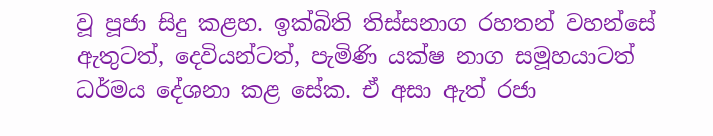වූ පූජා සිදු කළහ. ඉක්බිති තිස්සනාග රහතන් වහන්සේ ඇතුටත්, දෙවියන්ටත්, පැමිණි යක්ෂ නාග සමූහයාටත් ධර්මය දේශනා කළ සේක. ඒ අසා ඇත් රජා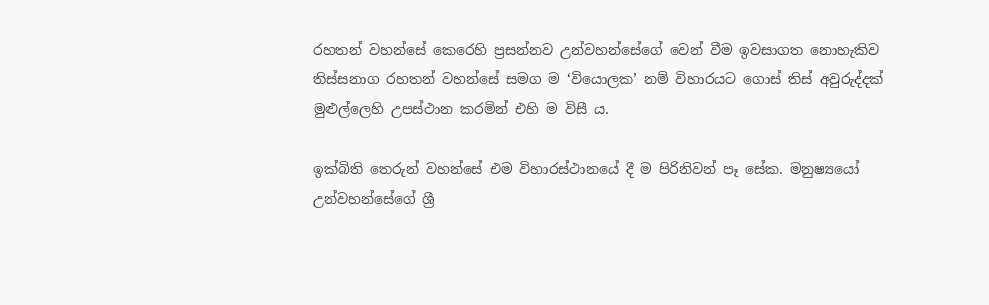රහතන් වහන්සේ කෙරෙහි ප්‍රසන්නව උන්වහන්සේගේ වෙන් වීම ඉවසාගත නොහැකිව තිස්සනාග රහතන් වහන්සේ සමග ම ‘වියොලක’ නම් විහාරයට ගොස් තිස් අවුරුද්දක් මුළුල්ලෙහි උපස්ථාන කරමින් එහි ම විසී ය.

ඉක්බිති තෙරුන් වහන්සේ එම විහාරස්ථානයේ දී ම පිරිනිවන් පෑ සේක. මනුෂ්‍යයෝ උන්වහන්සේගේ ශ්‍රී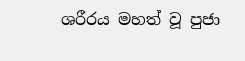ශරීරය මහත් වූ පුජා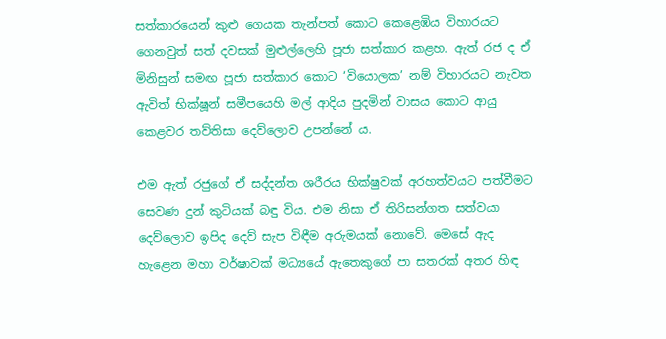සත්කාරයෙන් කුළු ගෙයක තැන්පත් කොට කෙළෙඹිය විහාරයට ගෙනවුත් සත් දවසක් මුළුල්ලෙහි පූජා සත්කාර කළහ. ඇත් රජ ද ඒ මිනිසුන් සමඟ පූජා සත්කාර කොට ‘වියොලක’ නම් විහාරයට නැවත ඇවිත් භික්ෂූන් සමීපයෙහි මල් ආදිය පුදමින් වාසය කොට ආයු කෙළවර තව්තිසා දෙව්ලොව උපන්නේ ය.

එම ඇත් රජුගේ ඒ සද්දන්ත ශරීරය භික්ෂුවක් අරහත්වයට පත්වීමට සෙවණ දුන් කුටියක් බඳු විය. එම නිසා ඒ තිරිසන්ගත සත්වයා දෙව්ලොව ඉපිද දෙව් සැප විඳීම අරුමයක් නොවේ. මෙසේ ඇද හැළෙන මහා වර්ෂාවක් මධ්‍යයේ ඇතෙකුගේ පා සතරක් අතර හිඳ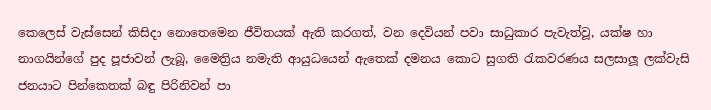කෙලෙස් වැස්සෙන් කිසිදා නොතෙමෙන ජීවිතයක් ඇති කරගත්, වන දෙවියන් පවා සාධුකාර පැවැත්වූ, යක්ෂ හා නාගයින්ගේ පුද පූජාවන් ලැබූ, මෛත්‍රිය නමැති ආයුධයෙන් ඇතෙක් දමනය කොට සුගති රැකවරණය සලසාලූ ලක්වැසි ජනයාට පින්කෙතක් බඳු පිරිනිවන් පා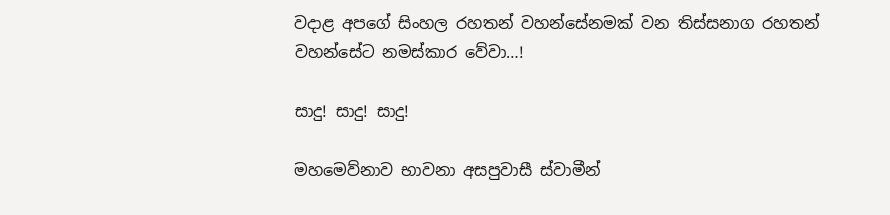වදාළ අපගේ සිංහල රහතන් වහන්සේනමක් වන තිස්සනාග රහතන් වහන්සේට නමස්කාර වේවා…!

සාදු! සාදු! සාදු!

මහමෙව්නාව භාවනා අසපුවාසී ස්වාමීන්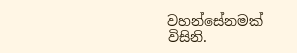වහන්සේනමක් විසිනි.